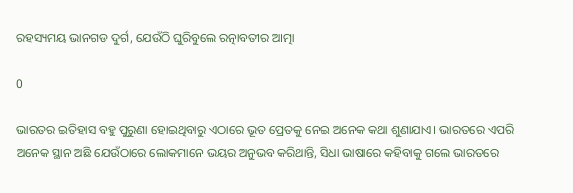ରହସ୍ୟମୟ ଭାନଗଡ ଦୁର୍ଗ, ଯେଉଁଠି ଘୁରିବୁଲେ ରତ୍ନାବତୀର ଆତ୍ମା

0

ଭାରତର ଇତିହାସ ବହୁ ପୁରୁଣା ହୋଇଥିବାରୁ ଏଠାରେ ଭୂତ ପ୍ରେତକୁ ନେଇ ଅନେକ କଥା ଶୁଣାଯାଏ। ଭାରତରେ ଏପରି ଅନେକ ସ୍ଥାନ ଅଛି ଯେଉଁଠାରେ ଲୋକମାନେ ଭୟର ଅନୁଭବ କରିଥାନ୍ତି, ସିଧା ଭାଷାରେ କହିବାକୁ ଗଲେ ଭାରତରେ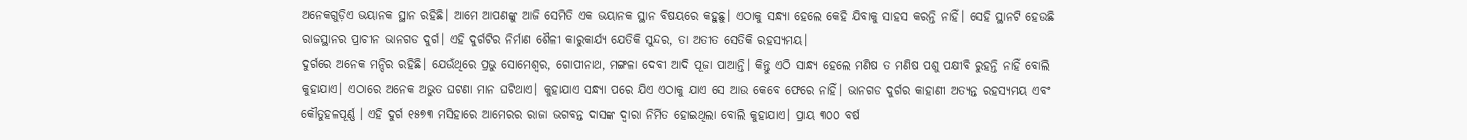ଅନେକଗୁଡ଼ିଏ ଭୟାନକ ସ୍ଥାନ ରହିଛି। ଆମେ ଆପଣଙ୍କୁ ଆଜି ସେମିତି ଏକ ଭୟାନକ ସ୍ଥାନ ବିଷୟରେ କହୁଛୁ। ଏଠାକୁ ସନ୍ଧ୍ୟା ହେଲେ କେହି ଯିବାକୁ ସାହସ କରନ୍ତି ନାହିଁ। ସେହି ସ୍ଥାନଟି ହେଉଛି ରାଜସ୍ଥାନର ପ୍ରାଚୀନ ଭାନଗଡ ଦୁର୍ଗ। ଏହି ଦୁର୍ଗଟିର ନିର୍ମାଣ ଶୈଳୀ କାରୁକାର୍ଯ୍ୟ ଯେତିକି ସୁନ୍ଦର, ତା ଅତୀତ ସେତିକି ରହସ୍ୟମୟ।
ଦୁର୍ଗରେ ଅନେକ ମନ୍ଦିର ରହିଛି। ଯେଉଁଥିରେ ପ୍ରଭୁ ସୋମେଶ୍ୱର, ଗୋପୀନାଥ, ମଙ୍ଗଳା ଦେବୀ ଆଦି ପୂଜା ପାଆନ୍ତି। କିନ୍ତୁ ଏଠି ସାନ୍ଧ୍ୟ ହେଲେ ମଣିଷ ତ ମଣିଷ ପଶୁ ପକ୍ଷୀବି ରୁହନ୍ତି ନାହିଁ ବୋଲି କୁହାଯାଏ। ଏଠାରେ ଅନେକ ଅଭୁତ ଘଟଣା ମାନ ଘଟିଥାଏ। କୁହାଯାଏ ସନ୍ଧ୍ୟା ପରେ ଯିଏ ଏଠାକୁ ଯାଏ ସେ ଆଉ କେବେ ଫେରେ ନାହିଁ। ଭାନଗଡ ଦୁର୍ଗର କାହାଣୀ ଅତ୍ୟନ୍ତ ରହସ୍ୟମୟ ଏବଂ କୌତୁହଳପୂର୍ଣ୍ଣ । ଏହି ଦୁର୍ଗ ୧୫୭୩ ମସିହାରେ ଆମେରର ରାଜା ଭଗବନ୍ତ ଦାସଙ୍କ ଦ୍ୱାରା ନିର୍ମିତ ହୋଇଥିଲା ବୋଲି କୁହାଯାଏ। ପ୍ରାୟ ୩୦୦ ବର୍ଷ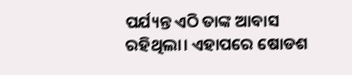ପର୍ଯ୍ୟନ୍ତ ଏଠି ତାଙ୍କ ଆବାସ ରହିଥିଲା। ଏହାପରେ ଷୋଡଶ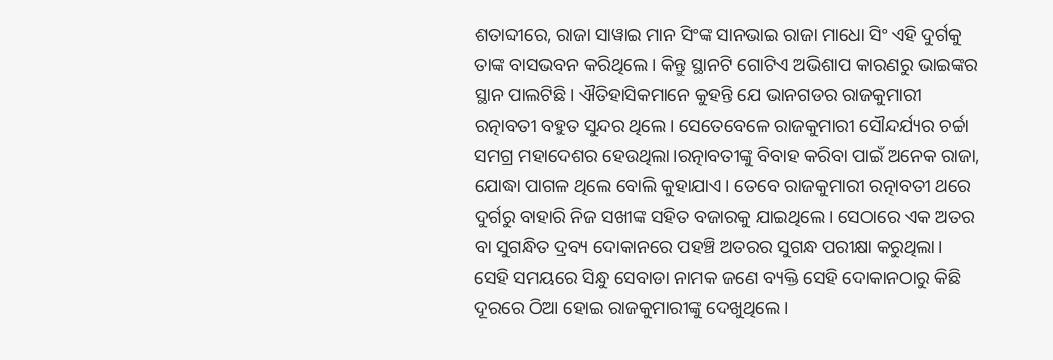ଶତାବ୍ଦୀରେ, ରାଜା ସାୱାଇ ମାନ ସିଂଙ୍କ ସାନଭାଇ ରାଜା ମାଧୋ ସିଂ ଏହି ଦୁର୍ଗକୁ ତାଙ୍କ ବାସଭବନ କରିଥିଲେ। କିନ୍ତୁ ସ୍ଥାନଟି ଗୋଟିଏ ଅଭିଶାପ କାରଣରୁ ଭାଇଙ୍କର ସ୍ଥାନ ପାଲଟିଛି। ଐତିହାସିକମାନେ କୁହନ୍ତି ଯେ ଭାନଗଡର ରାଜକୁମାରୀ ରତ୍ନାବତୀ ବହୁତ ସୁନ୍ଦର ଥିଲେ। ସେତେବେଳେ ରାଜକୁମାରୀ ସୌନ୍ଦର୍ଯ୍ୟର ଚର୍ଚ୍ଚା ସମଗ୍ର ମହାଦେଶର ହେଉଥିଲା।ରତ୍ନାବତୀଙ୍କୁ ବିବାହ କରିବା ପାଇଁ ଅନେକ ରାଜା, ଯୋଦ୍ଧା ପାଗଳ ଥିଲେ ବୋଲି କୁହାଯାଏ। ତେବେ ରାଜକୁମାରୀ ରତ୍ନାବତୀ ଥରେ ଦୁର୍ଗରୁ ବାହାରି ନିଜ ସଖୀଙ୍କ ସହିତ ବଜାରକୁ ଯାଇଥିଲେ। ସେଠାରେ ଏକ ଅତର ବା ସୁଗନ୍ଧିତ ଦ୍ରବ୍ୟ ଦୋକାନରେ ପହଞ୍ଚି ଅତରର ସୁଗନ୍ଧ ପରୀକ୍ଷା କରୁଥିଲା। ସେହି ସମୟରେ ସିନ୍ଧୁ ସେବାଡା ନାମକ ଜଣେ ବ୍ୟକ୍ତି ସେହି ଦୋକାନଠାରୁ କିଛି ଦୂରରେ ଠିଆ ହୋଇ ରାଜକୁମାରୀଙ୍କୁ ଦେଖୁଥିଲେ।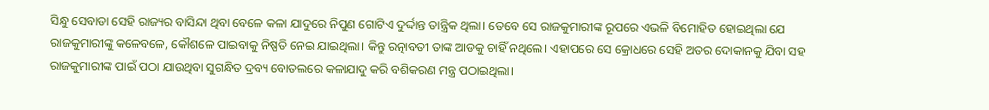ସିନ୍ଧୁ ସେବାଡା ସେହି ରାଜ୍ୟର ବାସିନ୍ଦା ଥିବା ବେଳେ କଳା ଯାଦୁରେ ନିପୁଣ ଗୋଟିଏ ଦୁର୍ଦ୍ଦାନ୍ତ ତାନ୍ତ୍ରିକ ଥିଲା। ତେବେ ସେ ରାଜକୁମାରୀଙ୍କ ରୂପରେ ଏଭଳି ବିମୋହିତ ହୋଇଥିଲା ଯେ ରାଜକୁମାରୀଙ୍କୁ କଳେବଳେ, କୌଶଳେ ପାଇବାକୁ ନିଷ୍ପତି ନେଇ ଯାଇଥିଲା। କିନ୍ତୁ ରତ୍ନାବତୀ ତାଙ୍କ ଆଡକୁ ଚାହିଁ ନଥିଲେ। ଏହାପରେ ସେ କ୍ରୋଧରେ ସେହି ଅତର ଦୋକାନକୁ ଯିବା ସହ ରାଜକୁମାରୀଙ୍କ ପାଇଁ ପଠା ଯାଉଥିବା ସୁଗନ୍ଧିତ ଦ୍ରବ୍ୟ ବୋତଲରେ କଳାଯାଦୁ କରି ବଶିକରଣ ମନ୍ତ୍ର ପଠାଇଥିଲା।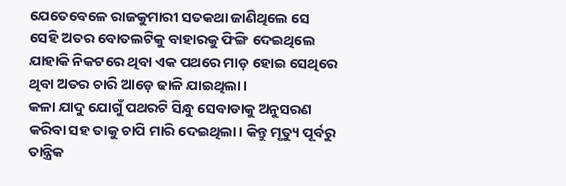ଯେତେବେଳେ ରାଜକୁମାରୀ ସତକଥା ଜାଣିଥିଲେ ସେ ସେହି ଅତର ବୋତଲଟିକୁ ବାହାରକୁ ଫିଙ୍ଗି ଦେଇଥିଲେ ଯାହାକି ନିକଟରେ ଥିବା ଏକ ପଥରେ ମାଡ଼ ହୋଇ ସେଥିରେ ଥିବା ଅତର ଚାରି ଆଡ଼େ ଢାଳି ଯାଇଥିଲା।
କଳା ଯାଦୁ ଯୋଗୁଁ ପଥରଟି ସିନ୍ଧୁ ସେବାଡାକୁ ଅନୁସରଣ କରିବା ସହ ତାକୁ ଚାପି ମାରି ଦେଇଥିଲା। କିନ୍ତୁ ମୃତ୍ୟୁ ପୂର୍ବରୁ ତାନ୍ତ୍ରିକ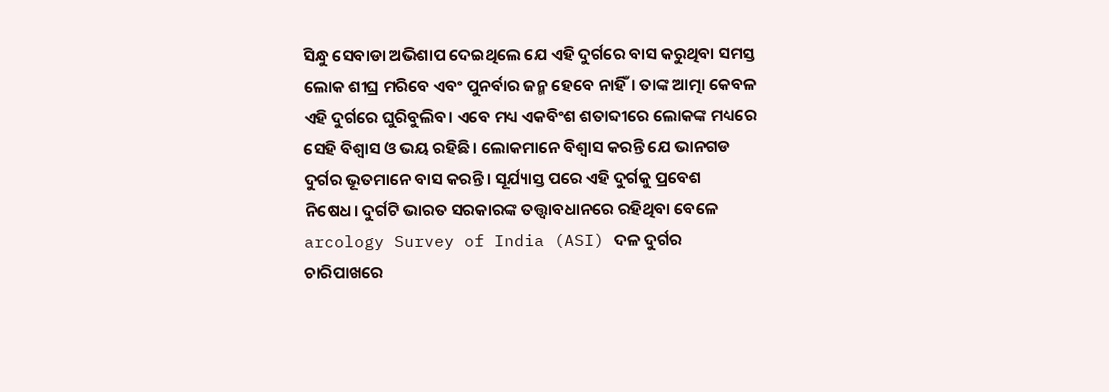ସିନ୍ଧୁ ସେବାଡା ଅଭିଶାପ ଦେଇଥିଲେ ଯେ ଏହି ଦୁର୍ଗରେ ବାସ କରୁଥିବା ସମସ୍ତ ଲୋକ ଶୀଘ୍ର ମରିବେ ଏବଂ ପୁନର୍ବାର ଜନ୍ମ ହେବେ ନାହିଁ। ତାଙ୍କ ଆତ୍ମା କେବଳ ଏହି ଦୁର୍ଗରେ ଘୁରିବୁଲିବ। ଏବେ ମଧ୍ୟ ଏକବିଂଶ ଶତାବ୍ଦୀରେ ଲୋକଙ୍କ ମଧ୍ୟରେ ସେହି ବିଶ୍ବାସ ଓ ଭୟ ରହିଛି। ଲୋକମାନେ ବିଶ୍ବାସ କରନ୍ତି ଯେ ଭାନଗଡ ଦୁର୍ଗର ଭୂତମାନେ ବାସ କରନ୍ତି। ସୂର୍ଯ୍ୟାସ୍ତ ପରେ ଏହି ଦୁର୍ଗକୁ ପ୍ରବେଶ ନିଷେଧ। ଦୁର୍ଗଟି ଭାରତ ସରକାରଙ୍କ ତତ୍ତ୍ଵାବଧାନରେ ରହିଥିବା ବେଳେ arcology Survey of India (ASI) ଦଳ ଦୁର୍ଗର ଚାରିପାଖରେ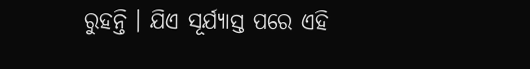ରୁହନ୍ତି । ଯିଏ ସୂର୍ଯ୍ୟାସ୍ତ ପରେ ଏହି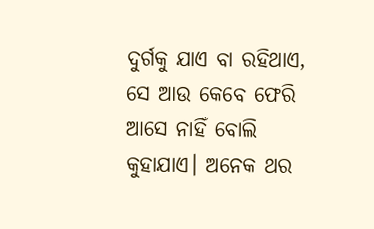ଦୁର୍ଗକୁ ଯାଏ ବା ରହିଥାଏ, ସେ ଆଉ କେବେ ଫେରି ଆସେ ନାହିଁ ବୋଲି କୁହାଯାଏ। ଅନେକ ଥର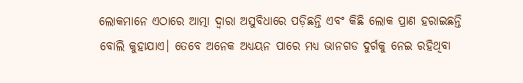ଲୋକମାନେ ଏଠାରେ ଆତ୍ମା ଦ୍ୱାରା ଅସୁବିଧାରେ ପଡ଼ିଛନ୍ତି ଏବଂ କିଛି ଲୋକ ପ୍ରାଣ ହରାଇଛନ୍ତି ବୋଲି କୁହାଯାଏ। ତେବେ ଅନେକ ଅଧ୍ୟୟନ ପାରେ ମଧ୍ୟ ଭାନଗଡ ଦୁର୍ଗକୁ ନେଇ ରହିଥିବା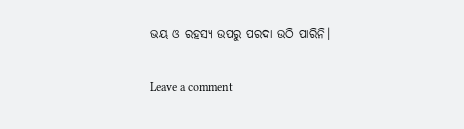ଭୟ ଓ ରହସ୍ୟ ଉପରୁ ପରଦା ଉଠି ପାରିନି।

Leave a comment